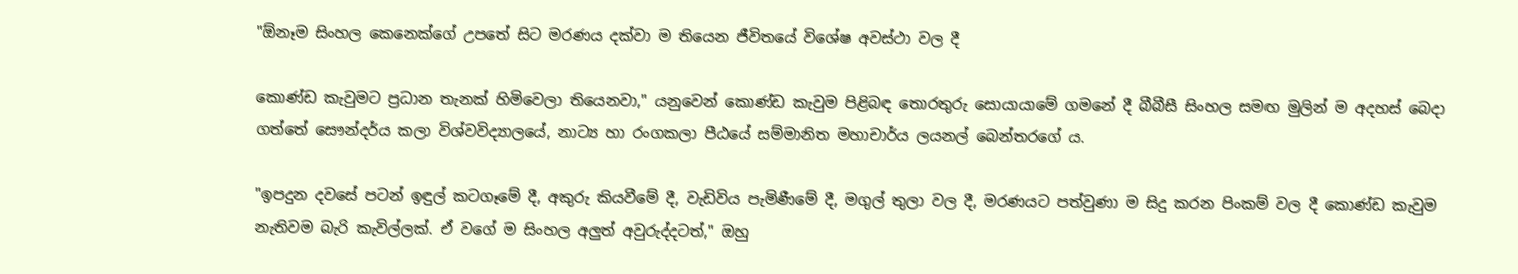"ඕනෑම සිංහල කෙනෙක්ගේ උපතේ සිට මරණය දක්වා ම තියෙන ජීවිතයේ විශේෂ අවස්ථා වල දී

කොණ්ඩ කැවුමට ප්‍රධාන තැනක් හිමිවෙලා තියෙනවා," යනුවෙන් කොණ්ඩ කැවුම පිළිබඳ තොරතුරු සොයායාමේ ගමනේ දී බීබීසී සිංහල සමඟ මුලින් ම අදහස් බෙදා ගත්තේ සෞන්දර්ය කලා විශ්වවිද්‍යාලයේ, නාට්‍ය හා රංගකලා පීඨයේ සම්මානිත මහාචාර්ය ලයනල් බෙන්තරගේ ය.

"ඉපදුන දවසේ පටන් ඉඳුල් කටගෑමේ දී, අකුරු කියවීමේ දී, වැඩිවිය පැමිණීමේ දී, මගුල් තුලා වල දී, මරණයට පත්වුණා ම සිදු කරන පිංකම් වල දී කොණ්ඩ කැවුම නැතිවම බැරි කැවිල්ලක්. ඒ වගේ ම සිංහල අලුත් අවුරුද්දටත්," ඔහු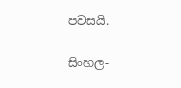පවසයි.

සිංහල-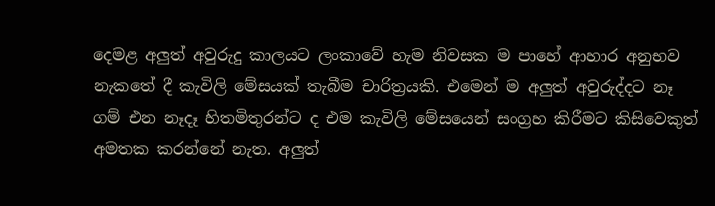දෙමළ අලුත් අවුරුදු කාලයට ලංකාවේ හැම නිවසක ම පාහේ ආහාර අනුභව නැකතේ දී කැවිලි මේසයක් තැබීම චාරිත්‍රයකි. එමෙන් ම අලුත් අවුරුද්දට නෑ ගම් එන නෑදෑ හිතමිතුරන්ට ද එම කැවිලි මේසයෙන් සංග්‍රහ කිරීමට කිසිවෙකුත් අමතක කරන්නේ නැත. අලුත්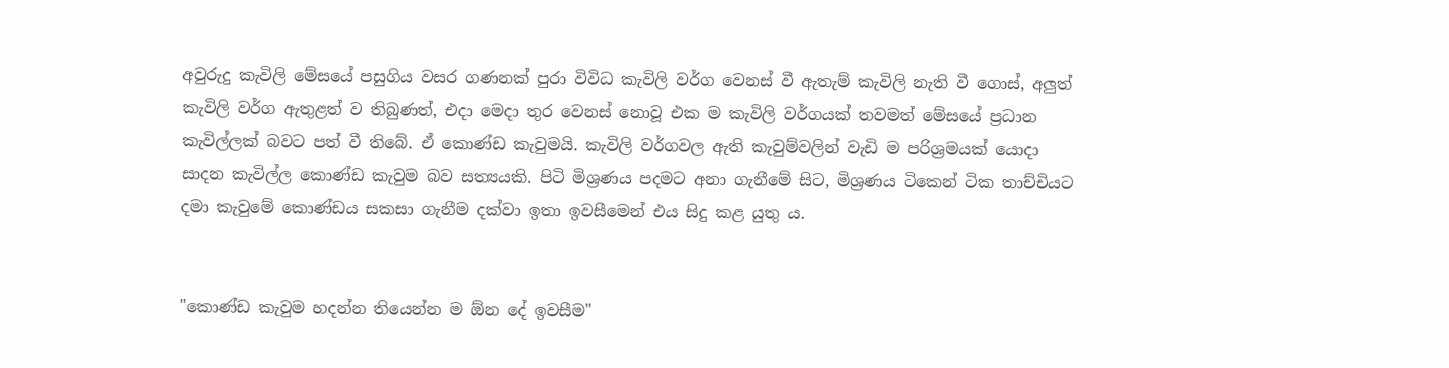අවුරුදු කැවිලි මේසයේ පසුගිය වසර ගණනක් පුරා විවිධ කැවිලි වර්ග වෙනස් වී ඇතැම් කැවිලි නැති වී ගොස්, අලුත් කැවිලි වර්ග ඇතුළත් ව තිබුණත්, එදා මෙදා තුර වෙනස් නොවූ එක ම කැවිලි වර්ගයක් තවමත් මේසයේ ප්‍රධාන කැවිල්ලක් බවට පත් වී තිබේ. ඒ කොණ්ඩ කැවුමයි. කැවිලි වර්ගවල ඇති කැවුම්වලින් වැඩි ම පරිශ්‍රමයක් යොදා සාදන කැවිල්ල කොණ්ඩ කැවුම බව සත්‍යයකි. පිටි මිශ්‍රණය පදමට අනා ගැනීමේ සිට, මිශ්‍රණය ටිකෙන් ටික තාච්චියට දමා කැවුමේ කොණ්ඩය සකසා ගැනීම දක්වා ඉතා ඉවසීමෙන් එය සිදු කළ යුතු ය.


"කොණ්ඩ කැවුම හදන්න තියෙන්න ම ඕන දේ ඉවසීම"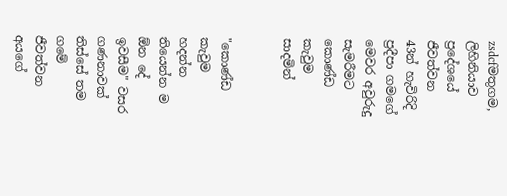zsdcfමතුගම, ලිහිනියාව ප්‍රදේශයේ ජීවත්වන 43න් හැවිරිදි ප්‍රදීපා ගමගේ මෙවර අවුරුදු සැමරීමට කොණ්ඩ කැවුම සාදමින්


"කොණ්ඩ කැවුම හදන්න තියෙන්න ම ඕන දේ ඉවසීම" වසර ගණනාවක් තිස්සේ තම ගමේ ජීවත්වන අයගේ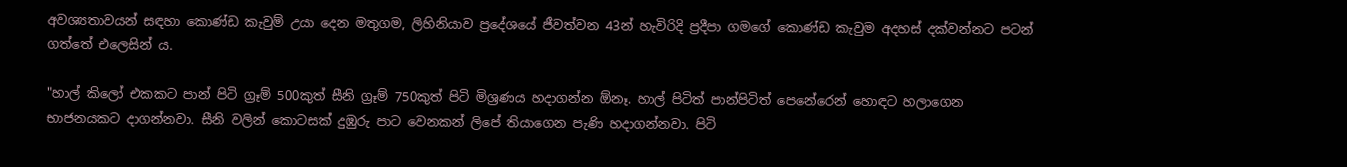අවශ්‍යතාවයන් සඳහා කොණ්ඩ කැවුම් උයා දෙන මතුගම, ලිහිනියාව ප්‍රදේශයේ ජීවත්වන 43න් හැවිරිදි ප්‍රදීපා ගමගේ කොණ්ඩ කැවුම අදහස් දක්වන්නට පටන් ගත්තේ එලෙසින් ය.

"හාල් කිලෝ එකකට පාන් පිටි ග්‍රෑම් 500කුත් සීනි ග්‍රෑම් 750කුත් පිටි මිශ්‍රණය හදාගන්න ඕනෑ. හාල් පිටිත් පාන්පිටිත් පෙනේරෙන් හොඳට හලාගෙන භාජනයකට දාගන්නවා. සීනි වලින් කොටසක් දුඹුරු පාට වෙනකන් ලිපේ තියාගෙන පැණි හදාගන්නවා. පිටි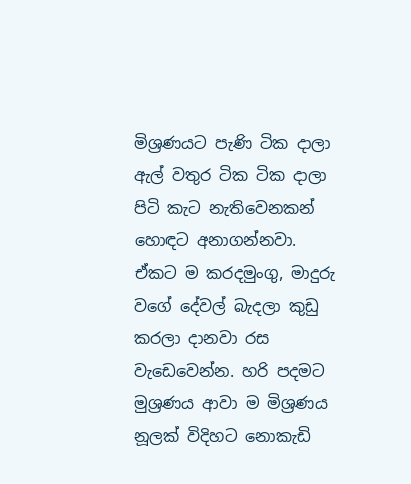මිශ්‍රණයට පැණි ටික දාලා ඇල් වතුර ටික ටික දාලා පිටි කැට නැතිවෙනකන් හොඳට අනාගන්නවා. ඒකට ම කරදමුංගු, මාදුරු වගේ දේවල් බැදලා කුඩු කරලා දානවා රස වැඩෙවෙන්න. හරි පදමට මුශ්‍රණය ආවා ම මිශ්‍රණය නූලක් විදිහට නොකැඩි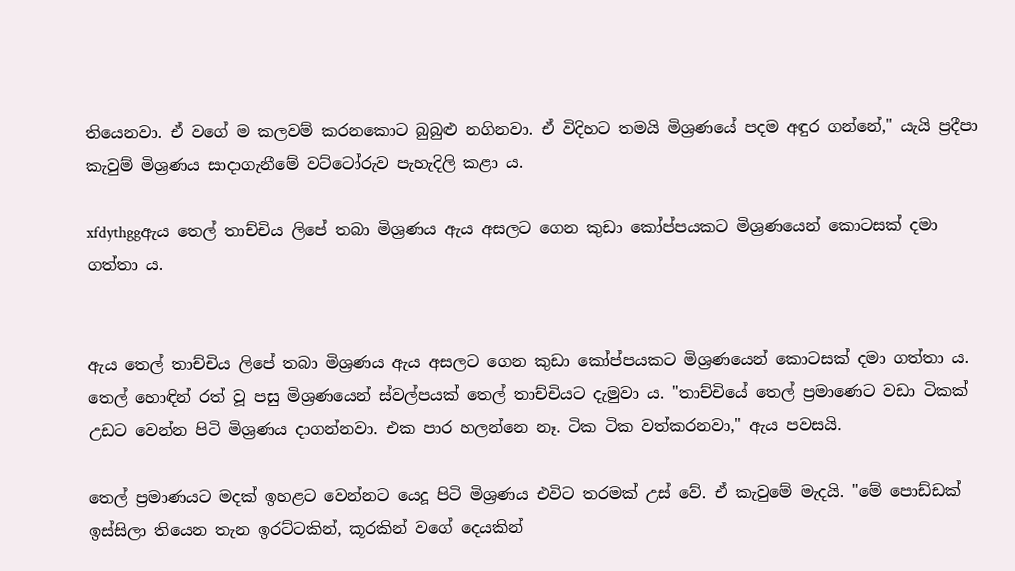තියෙනවා. ඒ වගේ ම කලවම් කරනකොට බුබුළු නගිනවා. ඒ විදිහට තමයි මිශ්‍රණයේ පදම අඳුර ගන්නේ," යැයි ප්‍රදීපා කැවුම් මිශ්‍රණය සාදාගැනීමේ වට්ටෝරුව පැහැදිලි කළා ය.

xfdythggඇය තෙල් තාච්චිය ලිපේ තබා මිශ්‍රණය ඇය අසලට ගෙන කුඩා කෝප්පයකට මිශ්‍රණයෙන් කොටසක් දමා ගත්තා ය.


ඇය තෙල් තාච්චිය ලිපේ තබා මිශ්‍රණය ඇය අසලට ගෙන කුඩා කෝප්පයකට මිශ්‍රණයෙන් කොටසක් දමා ගත්තා ය. තෙල් හොඳින් රත් වූ පසු මිශ්‍රණයෙන් ස්වල්පයක් තෙල් තාච්චියට දැමුවා ය. "තාච්චියේ තෙල් ප්‍රමාණෙට වඩා ටිකක් උඩට වෙන්න පිටි මිශ්‍රණය දාගන්නවා. එක පාර හලන්නෙ නෑ. ටික ටික වත්කරනවා," ඇය පවසයි.

තෙල් ප්‍රමාණයට මදක් ඉහළට වෙන්නට යෙදූ පිටි මිශ්‍රණය එවිට තරමක් උස් වේ. ඒ කැවුමේ මැදයි. "මේ පොඩ්ඩක් ඉස්සිලා තියෙන තැන ඉරට්ටකින්, කූරකින් වගේ දෙයකින්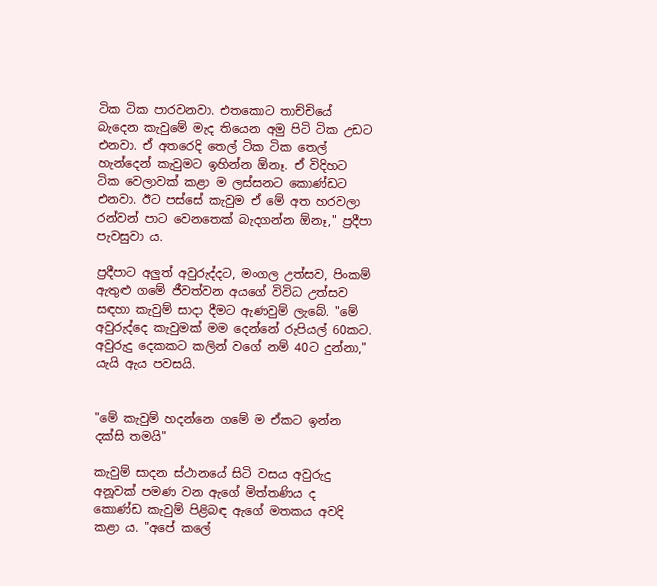ටික ටික පාරවනවා. එතකොට තාච්චියේ බැදෙන කැවුමේ මැද තියෙන අමු පිටි ටික උඩට එනවා. ඒ අතරෙදි තෙල් ටික ටික තෙල් හැන්දෙන් කැවුමට ඉහින්න ඕනෑ. ඒ විදිහට ටික වෙලාවක් කළා ම ලස්සනට කොණ්ඩට එනවා. ඊට පස්සේ කැවුම ඒ මේ අත හරවලා රන්වන් පාට වෙනතෙක් බැදගන්න ඕනෑ," ප්‍රදීපා පැවසුවා ය.

ප්‍රදීපාට අලුත් අවුරුද්දට, මංගල උත්සව, පිංකම් ඇතුළු ගමේ ජීවත්වන අයගේ විවිධ උත්සව සඳහා කැවුම් සාදා දීමට ඇණවුම් ලැබේ. "මේ අවුරුද්දෙ කැවුමක් මම දෙන්නේ රුපියල් 60කට. අවුරුදු දෙකකට කලින් වගේ නම් 40ට දුන්නා," යැයි ඇය පවසයි.


"මේ කැවුම් හදන්නෙ ගමේ ම ඒකට ඉන්න දක්සි තමයි"

කැවුම් සාදන ස්ථානයේ සිටි වසය අවුරුදු අනූවක් පමණ වන ඇගේ මිත්තණිය ද කොණ්ඩ කැවුම් පිළිබඳ ඇගේ මතකය අවදි කළා ය. "අපේ කලේ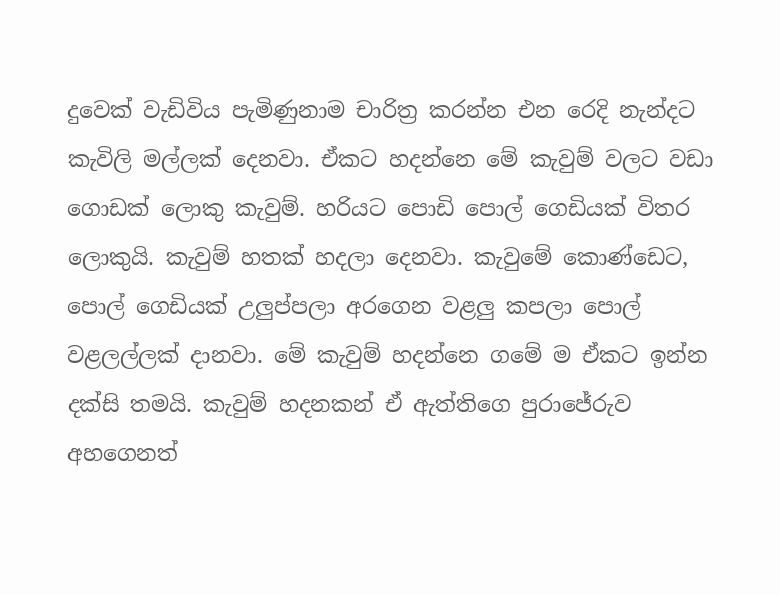දුවෙක් වැඩිවිය පැමිණුනාම චාරිත්‍ර කරන්න එන රෙදි නැන්දට කැවිලි මල්ලක් දෙනවා. ඒකට හදන්නෙ මේ කැවුම් වලට වඩා ගොඩක් ලොකු කැවුම්. හරියට පොඩි පොල් ගෙඩියක් විතර ලොකුයි. කැවුම් හතක් හදලා දෙනවා. කැවුමේ කොණ්ඩෙට, පොල් ගෙඩියක් උලුප්පලා අරගෙන වළලු කපලා පොල් වළලල්ලක් දානවා. මේ කැවුම් හදන්නෙ ගමේ ම ඒකට ඉන්න දක්සි තමයි. කැවුම් හදනකන් ඒ ඇත්තිගෙ පුරාජේරුව අහගෙනත්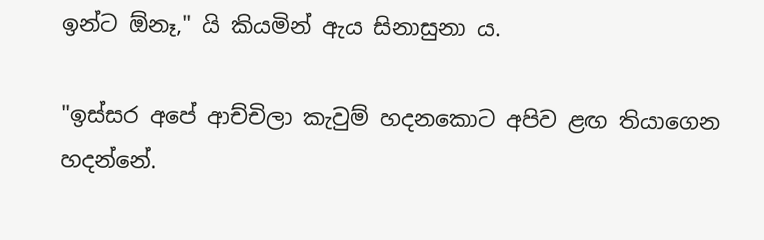ඉන්ට ඕනෑ," යි කියමින් ඇය සිනාසුනා ය.

"ඉස්සර අපේ ආච්චිලා කැවුම් හදනකොට අපිව ළඟ තියාගෙන හදන්නේ.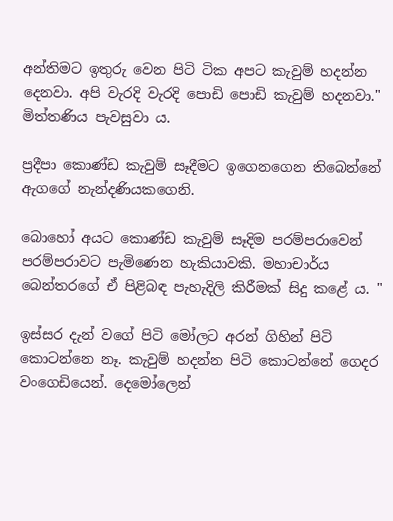අන්තිමට ඉතුරු වෙන පිටි ටික අපට කැවුම් හදන්න දෙනවා. අපි වැරදි වැරදි පොඩි පොඩි කැවුම් හදනවා." මිත්තණිය පැවසුවා ය.

ප්‍රදීපා කොණ්ඩ කැවුම් සෑදීමට ඉගෙනගෙන තිබෙන්නේ ඇගගේ නැන්දණියකගෙනි.

බොහෝ අයට කොණ්ඩ කැවුම් සෑදිම පරම්පරාවෙන් පරම්පරාවට පැමිණෙන හැකියාවකි. මහාචාර්ය බෙන්තරගේ ඒ පිළිබඳ පැහැදිලි කිරීමක් සිදු කළේ ය. "

ඉස්සර දැන් වගේ පිටි මෝලට අරන් ගිහින් පිටි කොටන්නෙ නෑ. කැවුම් හදන්න පිටි කොටන්නේ ගෙදර වංගෙඩියෙන්. දෙමෝලෙන්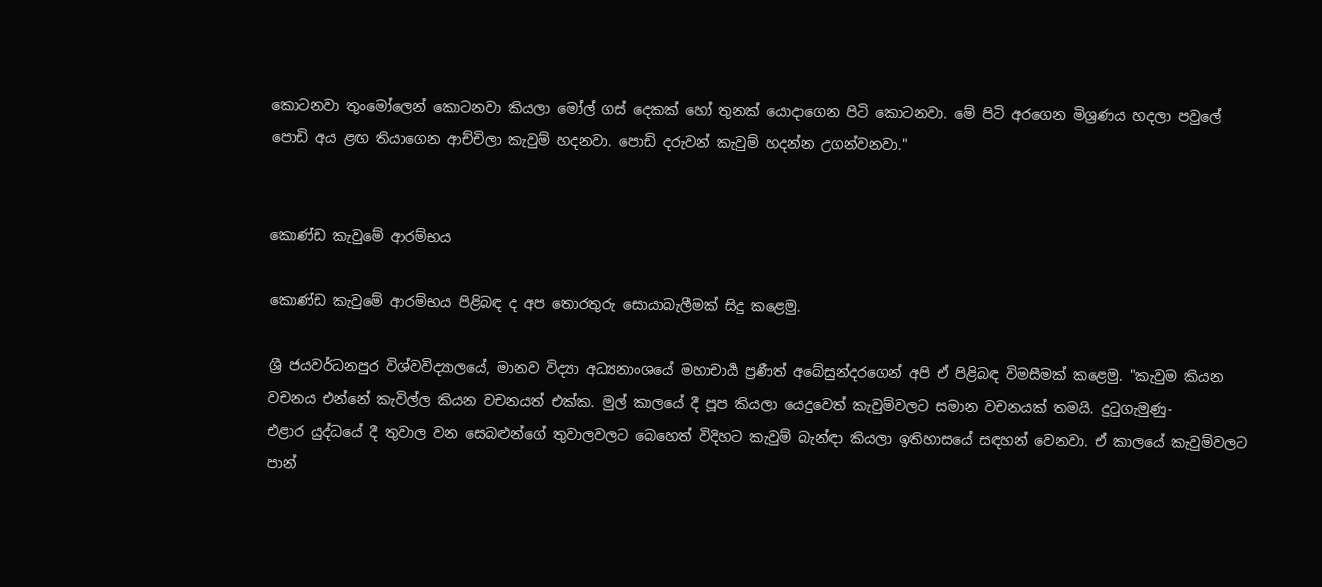කොටනවා තුංමෝලෙන් කොටනවා කියලා මෝල් ගස් දෙකක් හෝ තුනක් යොදාගෙන පිටි කොටනවා. මේ පිටි අරගෙන මිශ්‍රණය හදලා පවුලේ පොඩි අය ළඟ තියාගෙන ආච්චිලා කැවුම් හදනවා. පොඩි දරුවන් කැවුම් හදන්න උගන්වනවා."


කොණ්ඩ කැවුමේ ආරම්භය

කොණ්ඩ කැවුමේ ආරම්භය පිළිබඳ ද අප තොරතුරු සොයාබැලීමක් සිදු කළෙමු.

ශ්‍රී ජයවර්ධනපුර විශ්වවිද්‍යාලයේ, මානව විද්‍යා අධ්‍යනාංශයේ මහාචාර්‍ය ප්‍රණීත් අබේසුන්දරගෙන් අපි ඒ පිළිබඳ විමසීමක් කළෙමු. "කැවුම කියන වචනය එන්නේ කැවිල්ල කියන වචනයත් එක්ක. මුල් කාලයේ දී පූප කියලා යෙදුවෙත් කැවුම්වලට සමාන වචනයක් තමයි. දුටුගැමුණු- එළාර ‍යුද්ධයේ දී තුවාල වන සෙබළුන්ගේ තුවාලවලට බෙහෙත් විදිහට කැවුම් බැන්ඳා කියලා ඉතිහාසයේ සඳහන් වෙනවා. ඒ කාලයේ කැවුම්වලට පාන්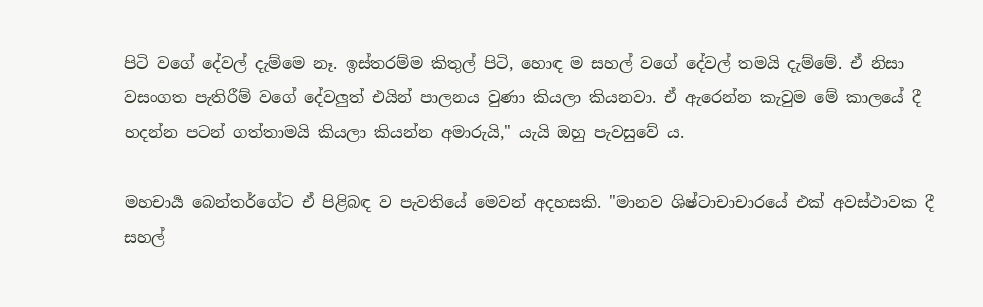පිටි වගේ දේවල් දැම්මෙ නෑ. ඉස්තරම්ම කිතුල් පිටි, හොඳ ම සහල් වගේ දේවල් තමයි දැම්මේ. ඒ නිසා වසංගත පැතිරීම් වගේ දේවලුත් එයින් පාලනය වුණා කියලා කියනවා. ඒ ඇරෙන්න කැවුම මේ කාලයේ දී හදන්න පටන් ගත්තාමයි කියලා කියන්න අමාරුයි," යැයි ඔහු පැවසුවේ ය.

මහචාර්‍ය බෙන්තර්ගේට ඒ පිළිබඳ ව පැවතියේ මෙවන් අදහසකි. "මානව ශිෂ්‍ටාචාචාරයේ එක් අවස්ථාවක දී සහල්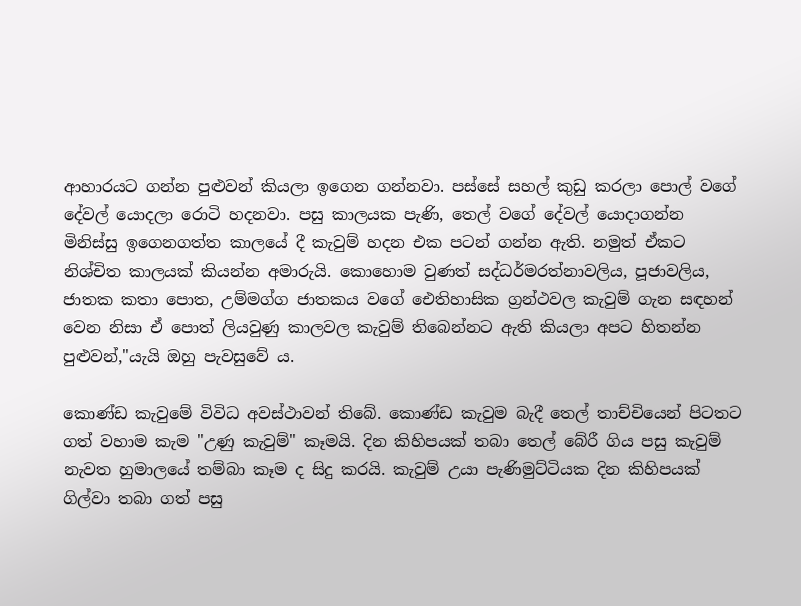ආහාරයට ගන්න පුළුවන් කියලා ඉගෙන ගන්නවා. පස්සේ සහල් කුඩු කරලා පොල් වගේ දේවල් යොදලා රොටි හදනවා. පසු කාලයක පැණි, තෙල් වගේ දේවල් යොදාගන්න මිනිස්සු ඉගෙනගත්ත කාලයේ දී කැවුම් හදන එක පටන් ගන්න ඇති. නමුත් ඒකට නිශ්චිත කාලයක් කියන්න අමාරුයි. කොහොම වුණත් සද්ධර්මරත්නාවලිය, පූජාවලිය, ජාතක කතා පොත, උම්මග්ග ජාතකය වගේ ඓතිහාසික ග්‍රන්ථවල කැවුම් ගැන සඳහන් වෙන නිසා ඒ පොත් ලියවුණු කාලවල කැවුම් තිබෙන්නට ඇති කියලා අපට හිතන්න පුළුවන්,"යැයි ඔහු පැවසුවේ ය.

කොණ්ඩ කැවුමේ විවිධ අවස්ථාවන් තිබේ. කොණ්ඩ කැවුම බැදී තෙල් තාච්චියෙන් පිටතට ගත් වහාම කැම "උණු කැවුම්" කෑමයි. දින කිහිපයක් තබා තෙල් බේරී ගිය පසු කැවුම් නැවත හුමාලයේ තම්බා කෑම ද සිදු කරයි. කැවුම් උයා පැණිමුට්ටියක දින කිහිපයක් ගිල්වා තබා ගත් පසු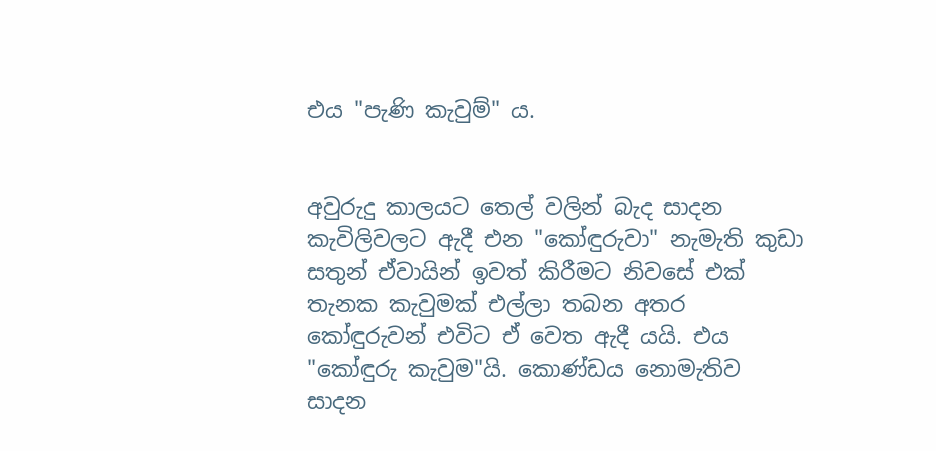එය "පැණි කැවුම්" ය.


අවුරුදු කාලයට තෙල් වලින් බැද සාදන කැවිලිවලට ඇදී එන "කෝඳුරුවා" නැමැති කුඩා සතුන් ඒවායින් ඉවත් කිරීමට නිවසේ එක් තැනක කැවුමක් එල්ලා තබන අතර කෝඳුරුවන් එවිට ඒ වෙත ඇදී යයි. එය "කෝඳුරු කැවුම"යි. කොණ්ඩය නොමැතිව සාදන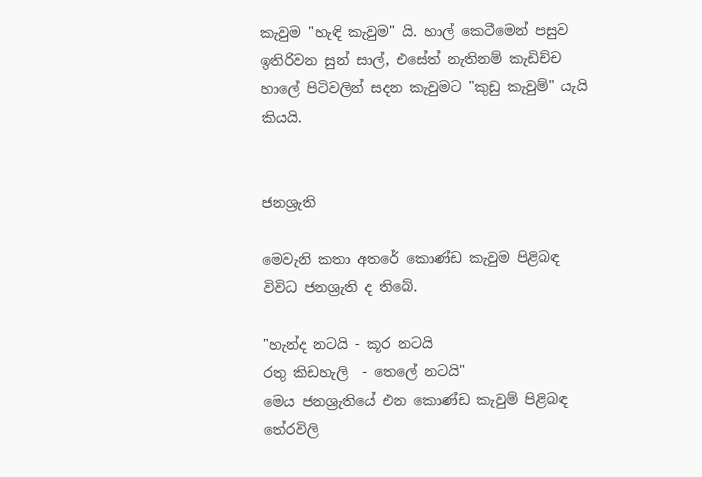කැවුම "හැඳි කැවුම" යි. හාල් කෙටීමෙන් පසුව ඉතිරිවන සුන් සාල්, එසේත් නැතිනම් කැඩිච්ච හාලේ පිටිවලින් සදන කැවුමට "කුඩු කැවුම්" යැයි කියයි.


ජනශ්‍රැති

මෙවැනි කතා අතරේ කොණ්ඩ කැවුම පිළිබඳ විවිධ ජනශ්‍රැති ද තිබේ.

"හැන්ද නටයි - කූර නටයි
රතු කිඩහැලි  - තෙලේ නටයි"
මෙය ජනශ්‍රැතියේ එන කොණ්ඩ කැවුම් පිළිබඳ තේරවිලි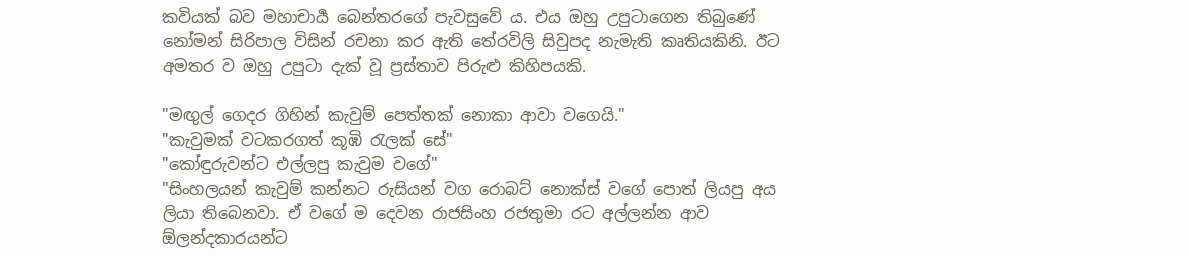කවියක් බව මහාචාර්‍ය බෙන්තරගේ පැවසුවේ ය. එය ඔහු උපුටාගෙන තිබුණේ නෝමන් සිරිපාල විසින් රචනා කර ඇති තේරවිලි සිවුපද නැමැති කෘතියකිනි. ඊට අමතර ව ඔහු උපුටා දැක් වූ ප්‍රස්තාව පිරුළු කිහිපයකි.

"මඟුල් ගෙදර ගිහින් කැවුම් පෙත්තක් නොකා ආවා වගෙයි."
"කැවුමක් වටකරගත් කූඹි රැලක් සේ"
"කෝඳුරුවන්ට එල්ලපු කැවුම වගේ"
"සිංහලයන් කැවුම් කන්නට රුසියන් වග රොබට් නොක්ස් වගේ පොත් ලියපු අය ලියා තිබෙනවා. ඒ වගේ ම දෙවන රාජසිංහ රජතුමා රට අල්ලන්න ආව ඕලන්දකාරයන්ට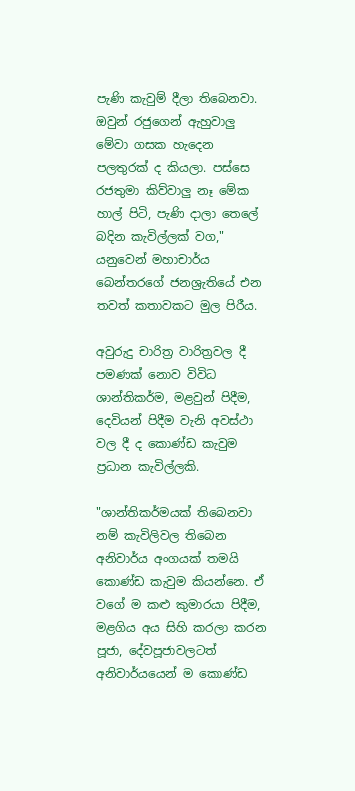පැණි කැවුම් දීලා තිබෙනවා. ඔවුන් රජුගෙන් ඇහුවාලු මේවා ගසක හැදෙන පලතුරක් ද කියලා. පස්සෙ රජතුමා කිව්වාලු නෑ මේක හාල් පිටි, පැණි දාලා තෙලේ බදින කැවිල්ලක් වග," යනුවෙන් මහාචාර්ය බෙන්තරගේ ජනශ්‍රැතියේ එන තවත් කතාවකට මුල පිරීය.

අවුරුදු චාරිත්‍ර වාරිත්‍රවල දී පමණක් නොව විවිධ ශාන්තිකර්ම, මළවුන් පිදීම, දෙවියන් පිදීම වැනි අවස්ථා වල දී ද කොණ්ඩ කැවුම ප්‍රධාන කැවිල්ලකි.

"ශාන්තිකර්මයක් තිබෙනවා නම් කැවිලිවල තිබෙන අනිවාර්ය අංගයක් තමයි කොණ්ඩ කැවුම කියන්නෙ. ඒ වගේ ම කළු කුමාරයා පිදීම, මළගිය අය සිහි කරලා කරන පූජා, දේවපූජාවලටත් අනිවාර්යයෙන් ම කොණ්ඩ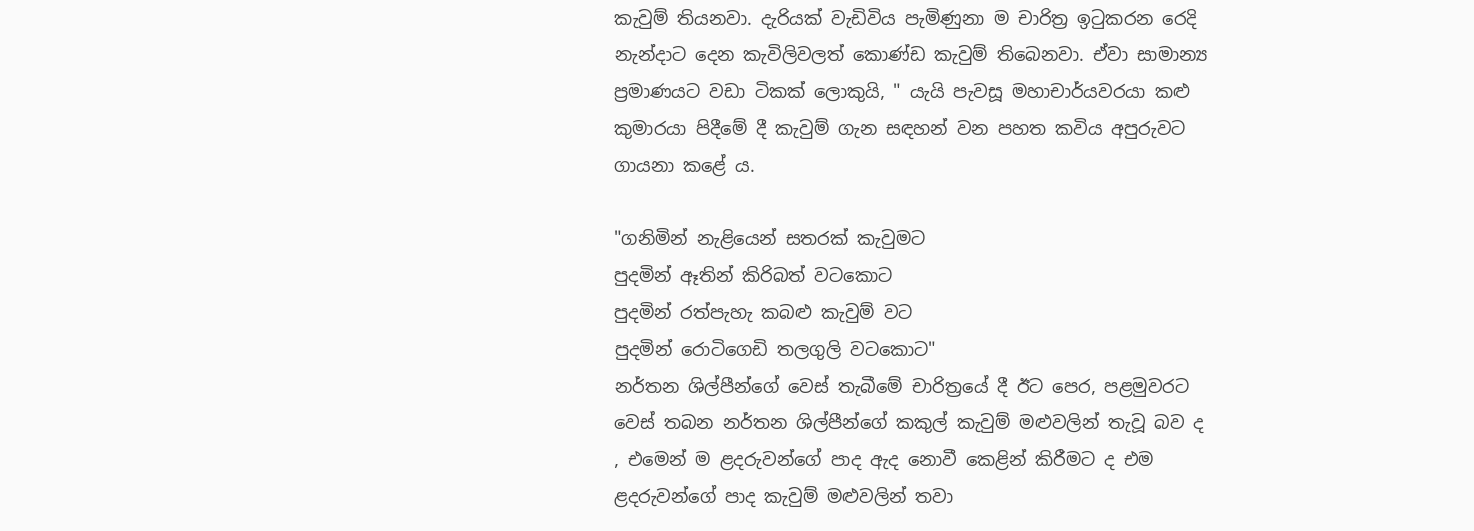කැවුම් තියනවා. දැරියක් වැඩිවිය පැමිණුනා ම චාරිත්‍ර ඉටුකරන රෙදි නැන්දාට දෙන කැවිලිවලත් කොණ්ඩ කැවුම් තිබෙනවා. ඒවා සාමාන්‍ය ප්‍රමාණයට වඩා ටිකක් ලොකුයි, " යැයි පැවසූ මහාචාර්යවරයා කළු කුමාරයා පිදීමේ දී කැවුම් ගැන සඳහන් වන පහත කවිය අපුරුවට ගායනා කළේ ය.

"ගනිමින් නැළියෙන් සතරක් කැවුමට
පුදමින් ඈතින් කිරිබත් වටකොට
පුදමින් රත්පැහැ කබළු කැවුම් වට
පුදමින් රොටිගෙඩි තලගුලි වටකොට"
නර්තන ශිල්පීන්ගේ වෙස් තැබීමේ චාරිත්‍රයේ දී ඊට පෙර, පළමුවරට වෙස් තබන නර්තන ශිල්පීන්ගේ කකුල් කැවුම් මළුවලින් තැවූ බව ද , එමෙන් ම ළදරුවන්ගේ පාද ඇද නොවී කෙළින් කිරීමට ද එම ළදරුවන්ගේ පාද කැවුම් මළුවලින් තවා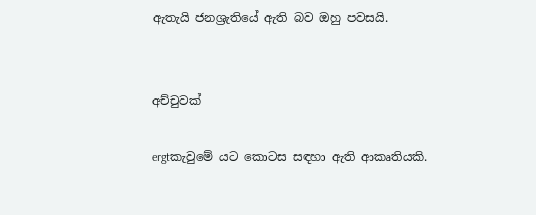ඇතැයි ජනශ්‍රැතියේ ඇති බව ඔහු පවසයි.


අච්චුවක්

ergtකැවුමේ යට කොටස සඳහා ඇති ආකෘතියකි.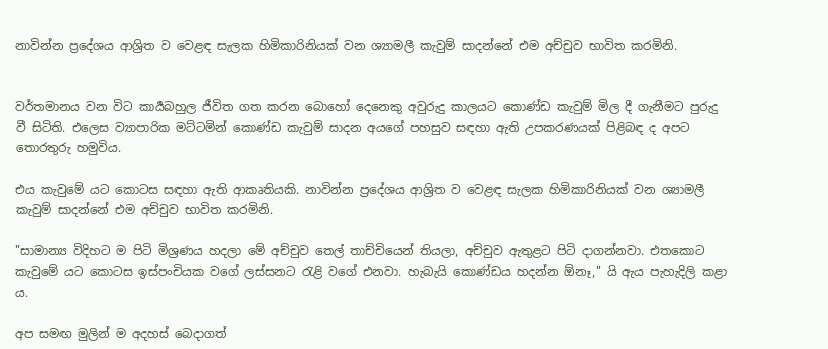නාවින්න ප්‍රදේශය ආශ්‍රිත ව වෙළඳ සැලක හිමිකාරිනියක් වන ශ්‍යාමලී කැවුම් සාදන්නේ එම අච්චුව භාවිත කරමිනි.


වර්තමානය වන විට කාර්‍යබහුල ජීවිත ගත කරන බොහෝ දෙනෙකු අවුරුදු කාලයට කොණ්ඩ කැවුම් මිල දී ගැනීමට පුරුදු වී සිටිති. එලෙස ව්‍යාපාරික මට්ටමින් කොණ්ඩ කැවුම් සාදන අයගේ පහසුව සඳහා ඇති උපකරණයක් පිළිබඳ ද අපට තොරතුරු හමුවිය.

එය කැවුමේ යට කොටස සඳහා ඇති ආකෘතියකි. නාවින්න ප්‍රදේශය ආශ්‍රිත ව වෙළඳ සැලක හිමිකාරිනියක් වන ශ්‍යාමලී කැවුම් සාදන්නේ එම අච්චුව භාවිත කරමිනි.

"සාමාන්‍ය විදිහට ම පිටි මිශ්‍රණය හදලා මේ අච්චුව තෙල් තාච්චියෙන් තියලා, අච්චුව ඇතුළට පිටි දාගන්නවා. එතකොට කැවුමේ යට කොටස ඉස්පංචියක වගේ ලස්සනට රැළි වගේ එනවා. හැබැයි කොණ්ඩය හදන්න ඕනෑ," යි ඇය පැහැදිලි කළා ය.

අප සමඟ මුලින් ම අදහස් බෙදාගත්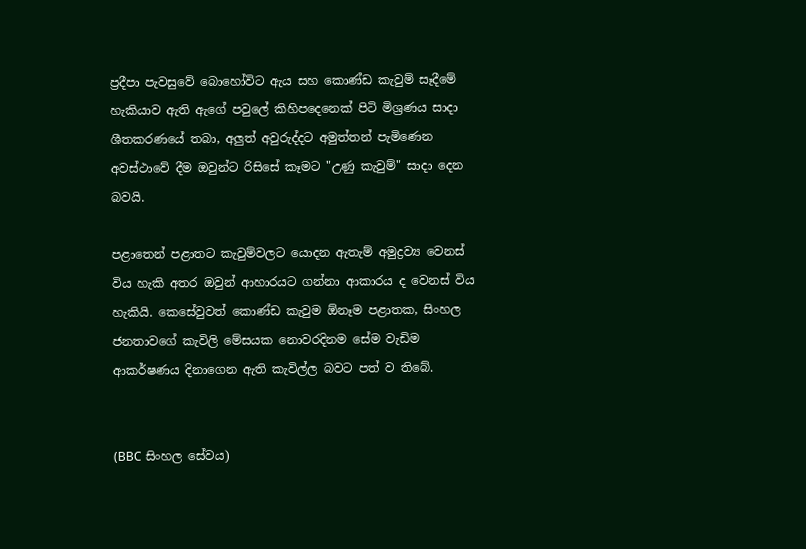ප්‍රදීපා පැවසුවේ බොහෝවිට ඇය සහ කොණ්ඩ කැවුම් සෑදීමේ හැකියාව ඇති ඇගේ පවුලේ කිහිපදෙනෙක් පිටි මිශ්‍රණය සාදා ශීතකරණයේ තබා, අලුත් අවුරුද්දට අමුත්තන් පැමිණෙන අවස්ථාවේ දීම ඔවුන්ට රිසිසේ කෑමට "උණු කැවුම්" සාදා දෙන බවයි.

පළාතෙන් පළාතට කැවුම්වලට යොදන ඇතැම් අමුද්‍රව්‍ය වෙනස් විය හැකි අතර ඔවුන් ආහාරයට ගන්නා ආකාරය ද වෙනස් විය හැකියි. කෙසේවුවත් කොණ්ඩ කැවුම ඕනෑම පළාතක, සිංහල ජනතාවගේ කැවිලි මේසයක නොවරදිනම සේම වැඩිම ආකර්ෂණය දිනාගෙන ඇති කැවිල්ල බවට පත් ව තිබේ.


(BBC සිංහල සේවය)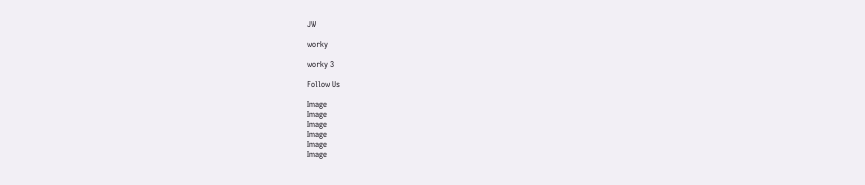JW

worky

worky 3

Follow Us

Image
Image
Image
Image
Image
Image